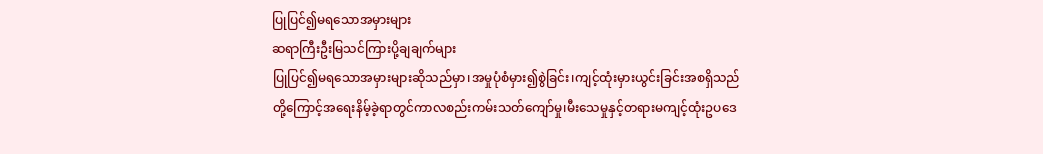ပြုပြင်၍မရသောအမှားများ
ဆရာကြီးဦးမြသင်ကြားပို့ချချက်များ
ပြုပြင်၍မရသောအမှားများဆိုသည်မှာ၊အမှုပုံစံမှား၍စွဲခြင်း၊ကျင့်ထုံးမှားယွင်းခြင်းအစရှိသည်တို့ကြောင့်အရေးနိမ့်ခဲ့ရာတွင်ကာလစည်းကမ်းသတ်ကျော်မှု၊မီးသေမှုနှင့်တရားမကျင့်ထုံးဥပဒေ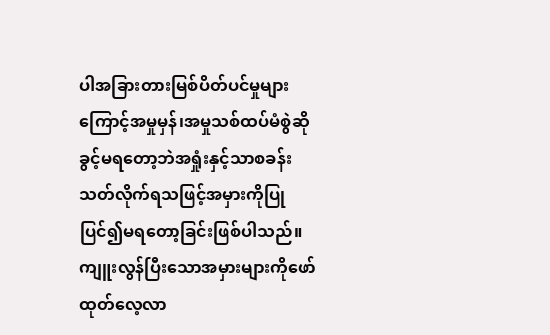ပါအခြားတားမြစ်ပိတ်ပင်မှုများကြောင့်အမှုမှန်၊အမှုသစ်ထပ်မံစွဲဆိုခွင့်မရတော့ဘဲအရှုံးနှင့်သာစခန်းသတ်လိုက်ရသဖြင့်အမှားကိုပြုပြင်၍မရတော့ခြင်းဖြစ်ပါသည်။
ကျူးလွန်ပြီးသောအမှားများကိုဖော်ထုတ်လေ့လာ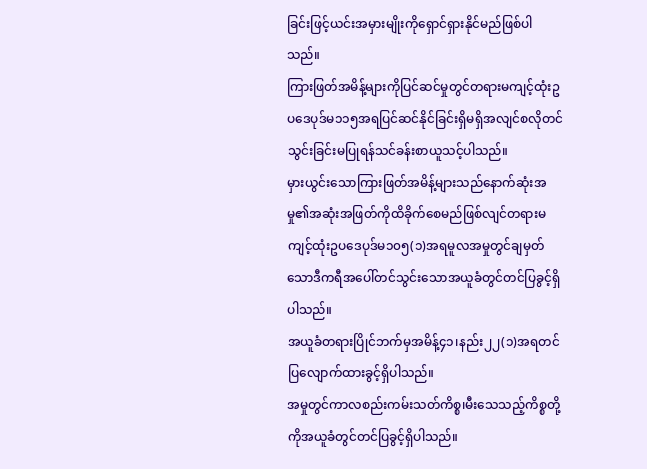ခြင်းဖြင့်ယင်းအမှားမျိုးကိုရှောင်ရှားနိုင်မည်ဖြစ်ပါသည်။
ကြားဖြတ်အမိန့်များကိုပြင်ဆင်မှုတွင်တရားမကျင့်ထုံးဥပဒေပုဒ်မ၁၁၅အရပြင်ဆင်နိုင်ခြင်းရှိမရှိအလျင်စလိုတင်သွင်းခြင်းမပြုရန်သင်ခန်းစာယူသင့်ပါသည်။
မှားယွင်းသောကြားဖြတ်အမိန့်များသည်နောက်ဆုံးအမှု၏အဆုံးအဖြတ်ကိုထိခိုက်စေမည်ဖြစ်လျင်တရားမကျင့်ထုံးဥပဒေပုဒ်မ၁၀၅(၁)အရမူလအမှုတွင်ချမှတ်သောဒီကရီအပေါ်တင်သွင်းသောအယူခံတွင်တင်ပြခွင့်ရှိပါသည်။
အယူခံတရားပြိုင်ဘက်မှအမိန့်၄၁၊နည်း၂၂(၁)အရတင်ပြလျောက်ထားခွင့်ရှိပါသည်။
အမှုတွင်ကာလစည်းကမ်းသတ်ကိစ္စ၊မီးသေသည့်ကိစ္စတို့ကိုအယူခံတွင်တင်ပြခွင့်ရှိပါသည်။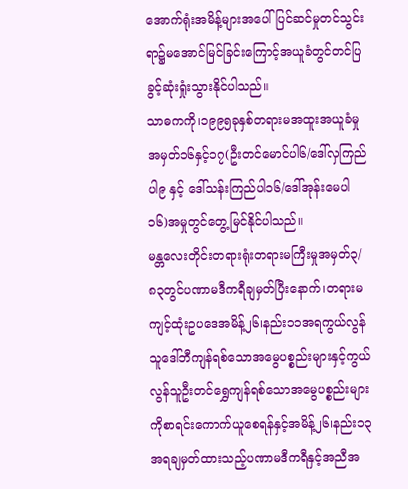အောက်ရုံးအမိန့်များအပေါ်ပြင်ဆင်မှုတင်သွင်းရာ၌မအောင်မြင်ခြင်းကြောင့်အယူခံတွင်တင်ပြခွင့်ဆုံးရှုံးသွားနိုင်ပါသည်။
သာဓကကို၊၁၉၉၅ခုနှစ်တရားမအထူးအယူခံမှုအမှတ်၁၆နှင့်၁၇(ဦးတင်မောင်ပါ၆/ဒေါ်လှကြည်ပါ၉ နှင့် ဒေါ်သန်းကြည်ပါ၁၆/ဒေါ်အုန်းမေပါ၁၆)အမှုတွင်တွေ့မြင်နိုင်ပါသည်။
မန္တလေးတိုင်းတရားရုံးတရားမကြီးမှုအမှတ်၃/၈၃တွင်ပဏာမဒီကရီချမှတ်ပြီးနောက်၊တရားမကျင့်ထုံးဥပဒေအမိန့်၂၆၊နည်း၁၁အရကွယ်လွန်သူဒေါ်ဘီကျန်ရစ်သောအမွေပစ္စည်းများနှင့်ကွယ်လွန်သူဦးတင်ရွှေကျန်ရစ်သောအမွေပစ္စည်းများကိုစာရင်းကောက်ယူစေရန်နှင့်အမိန့်၂၆၊နည်း၁၃အရချမှတ်ထားသည့်ပဏာမဒီကရီနှင့်အညီအ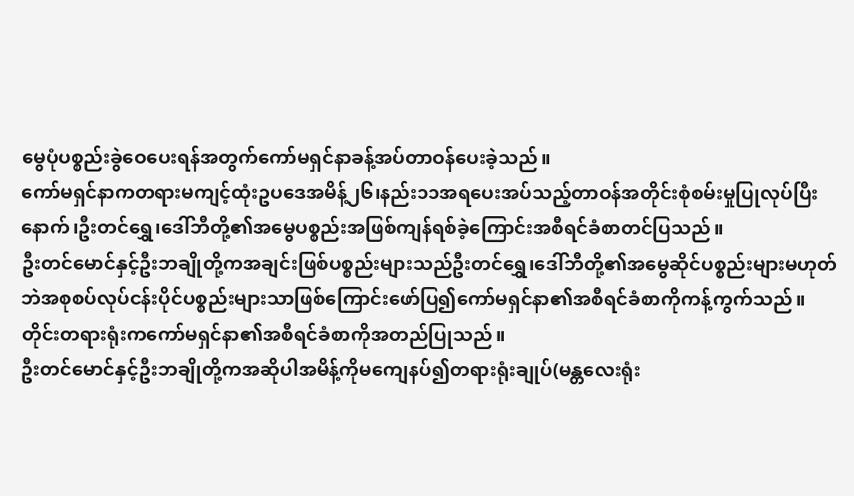မွေပုံပစ္စည်းခွဲဝေပေးရန်အတွက်ကော်မရှင်နာခန့်အပ်တာဝန်ပေးခဲ့သည်။
ကော်မရှင်နာကတရားမကျင့်ထုံးဥပဒေအမိန့်၂၆၊နည်း၁၁အရပေးအပ်သည့်တာဝန်အတိုင်းစုံစမ်းမှုပြုလုပ်ပြီးနောက်၊ဦးတင်ရွှေ၊ဒေါ်ဘီတို့၏အမွေပစ္စည်းအဖြစ်ကျန်ရစ်ခဲ့ကြောင်းအစီရင်ခံစာတင်ပြသည်။
ဦးတင်မောင်နှင့်ဦးဘချိုတို့ကအချင်းဖြစ်ပစ္စည်းများသည်ဦးတင်ရွှေ၊ဒေါ်ဘီတို့၏အမွေဆိုင်ပစ္စည်းများမဟုတ်ဘဲအစုစပ်လုပ်ငန်းပိုင်ပစ္စည်းများသာဖြစ်ကြောင်းဖော်ပြ၍ကော်မရှင်နာ၏အစီရင်ခံစာကိုကန့်ကွက်သည်။
တိုင်းတရားရုံးကကော်မရှင်နာ၏အစီရင်ခံစာကိုအတည်ပြုသည်။
ဦးတင်မောင်နှင့်ဦးဘချိုတို့ကအဆိုပါအမိန့်ကိုမကျေနပ်၍တရားရုံးချုပ်(မန္တလေးရုံး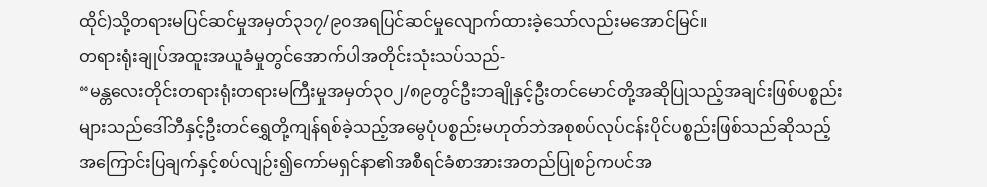ထိုင်)သို့တရားမပြင်ဆင်မှုအမှတ်၃၁၇/၉၀အရပြင်ဆင်မှုလျောက်ထားခဲ့သော်လည်းမအောင်မြင်။
တရားရုံးချုပ်အထူးအယူခံမှုတွင်အောက်ပါအတိုင်းသုံးသပ်သည်-
“မန္တလေးတိုင်းတရားရုံးတရားမကြီးမှုအမှတ်၃၀၂/၈၉တွင်ဦးဘချိုနှင့်ဦးတင်မောင်တို့အဆိုပြုသည့်အချင်းဖြစ်ပစ္စည်းများသည်ဒေါ်ဘီနှင့်ဦးတင်ရွှေတို့ကျန်ရစ်ခဲ့သည့်အမွေပုံပစ္စည်းမဟုတ်ဘဲအစုစပ်လုပ်ငန်းပိုင်ပစ္စည်းဖြစ်သည်ဆိုသည့်အကြောင်းပြချက်နှင့်စပ်လျဉ်း၍ကော်မရှင်နာ၏အစီရင်ခံစာအားအတည်ပြုစဉ်ကပင်အ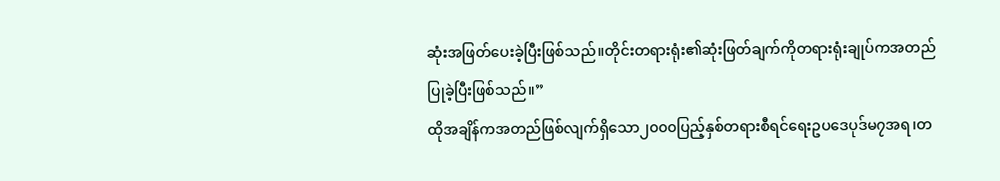ဆုံးအဖြတ်ပေးခဲ့ပြီးဖြစ်သည်။တိုင်းတရားရုံး၏ဆုံးဖြတ်ချက်ကိုတရားရုံးချုပ်ကအတည်ပြုခဲ့ပြီးဖြစ်သည်။”
ထိုအချိန်ကအတည်ဖြစ်လျက်ရှိသော၂၀၀၀ပြည့်နှစ်တရားစီရင်ရေးဥပဒေပုဒ်မ၇အရ၊တ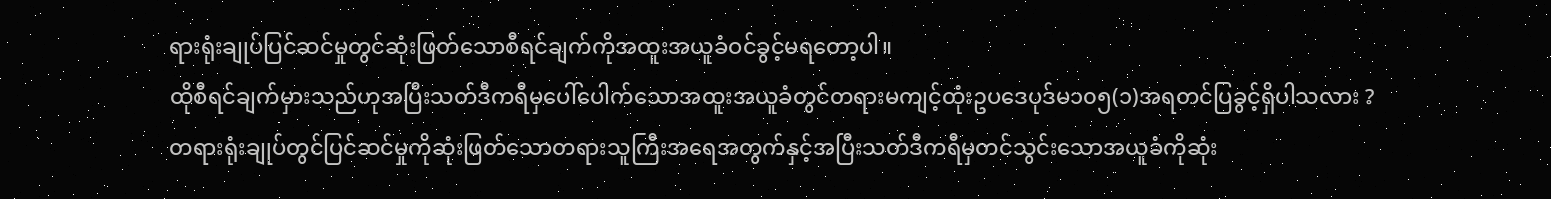ရားရုံးချုပ်ပြင်ဆင်မှုတွင်ဆုံးဖြတ်သောစီရင်ချက်ကိုအထူးအယူခံဝင်ခွင့်မရတော့ပါ။
ထိုစီရင်ချက်မှားသည်ဟုအပြီးသတ်ဒီကရီမှပေါ်ပေါက်သောအထူးအယူခံတွင်တရားမကျင့်ထုံးဥပဒေပုဒ်မ၁၀၅(၁)အရတင်ပြခွင့်ရှိပါသလား ?
တရားရုံးချုပ်တွင်ပြင်ဆင်မှုကိုဆုံးဖြတ်သောတရားသူကြီးအရေအတွက်နှင့်အပြီးသတ်ဒီကရီမှတင်သွင်းသောအယူခံကိုဆုံး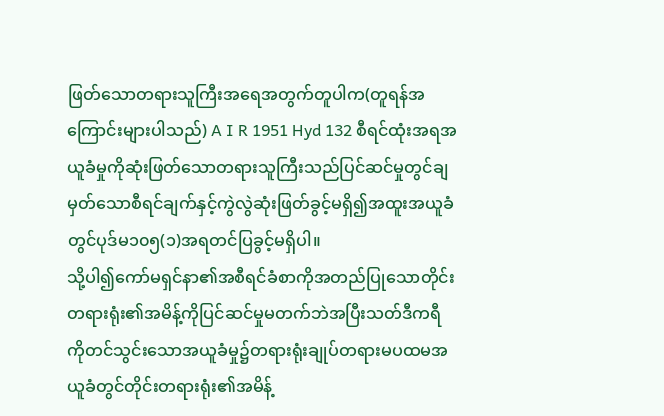ဖြတ်သောတရားသူကြီးအရေအတွက်တူပါက(တူရန်အကြောင်းများပါသည်) A I R 1951 Hyd 132 စီရင်ထုံးအရအယူခံမှုကိုဆုံးဖြတ်သောတရားသူကြီးသည်ပြင်ဆင်မှုတွင်ချမှတ်သောစီရင်ချက်နှင့်ကွဲလွဲဆုံးဖြတ်ခွင့်မရှိ၍အထူးအယူခံတွင်ပုဒ်မ၁၀၅(၁)အရတင်ပြခွင့်မရှိပါ။
သို့ပါ၍ကော်မရှင်နာ၏အစီရင်ခံစာကိုအတည်ပြုသောတိုင်းတရားရုံး၏အမိန့်ကိုပြင်ဆင်မှုမတက်ဘဲအပြီးသတ်ဒီကရီကိုတင်သွင်းသောအယူခံမှု၌တရားရုံးချုပ်တရားမပထမအယူခံတွင်တိုင်းတရားရုံး၏အမိန့်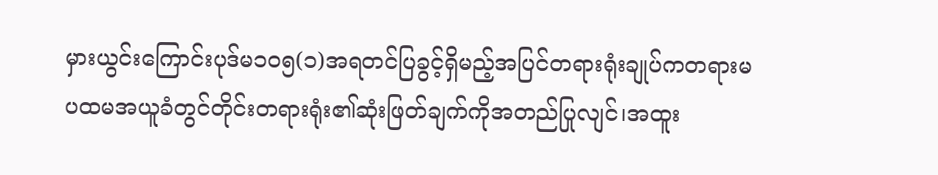မှားယွင်းကြောင်းပုဒ်မ၁၀၅(၁)အရတင်ပြခွင့်ရှိမည့်အပြင်တရားရုံးချုပ်ကတရားမပထမအယူခံတွင်တိုင်းတရားရုံး၏ဆုံးဖြတ်ချက်ကိုအတည်ပြုလျင်၊အထူး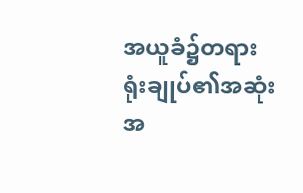အယူခံ၌တရားရုံးချုပ်၏အဆုံးအ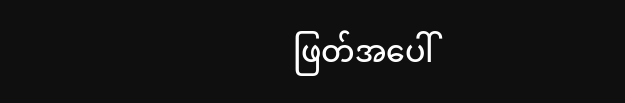ဖြတ်အပေါ်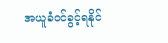အယူခံဝင်ခွင့်ရနိုင်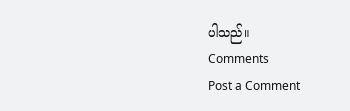ပါသည်။
Comments
Post a Comment